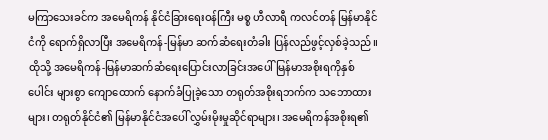မကြာသေးခင်က အမေရိကန် နိုင်ငံခြားရေးဝန်ကြီး မစ္စ ဟီလာရီ ကလင်တန် မြန်မာနိုင်ငံကို ရောက်ရှိလာပြီး အမေရိကန်-မြန်မာ ဆက်ဆံရေးတံခါး ပြန်လည်ဖွင့်လှစ်ခဲ့သည်။ထိုသို့ အမေရိကန်-မြန်မာဆက်ဆံရေးပြောင်းလာခြင်းအပေါ် မြန်မာအစိုးရကိုနှစ်ပေါင်း များစွာ ကျောထောက် နောက်ခံပြုခဲ့သော တရုတ်အစိုးရဘက်က သဘောထားများ၊ တရုတ်နိုင်ငံ၏ မြန်မာနိုင်ငံအပေါ် လွှမ်းမိုးမှုဆိုင်ရာများ၊ အမေရိကန်အစိုးရ၏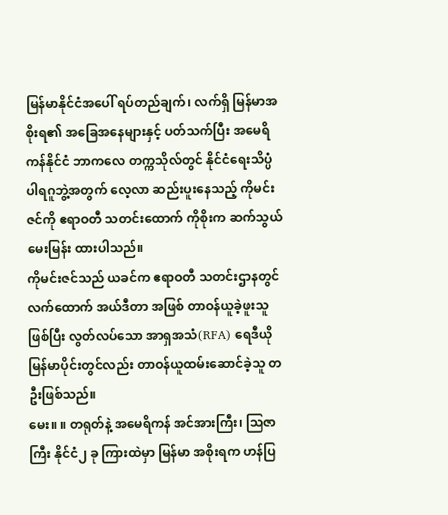မြန်မာနိုင်ငံအပေါ် ရပ်တည်ချက်၊ လက်ရှိ မြန်မာအစိုးရ၏ အခြေအနေများနှင့် ပတ်သက်ပြီး အမေရိကန်နိုင်ငံ ဘာကလေ တက္ကသိုလ်တွင် နိုင်ငံရေးသိပ္ပံ ပါရဂူဘွဲ့အတွက် လေ့လာ ဆည်းပူးနေသည့် ကိုမင်းဇင်ကို ဧရာဝတီ သတင်းထောက် ကိုစိုးက ဆက်သွယ်မေးမြန်း ထားပါသည်။
ကိုမင်းဇင်သည် ယခင်က ဧရာဝတီ သတင်းဌာနတွင် လက်ထောက် အယ်ဒီတာ အဖြစ် တာဝန်ယူခဲ့ဖူးသူ ဖြစ်ပြီး လွတ်လပ်သော အာရှအသံ(RFA) ရေဒီယို မြန်မာပိုင်းတွင်လည်း တာဝန်ယူထမ်းဆောင်ခဲ့သူ တဦးဖြစ်သည်။
မေး။ ။ တရုတ်နဲ့ အမေရိကန် အင်အားကြီး၊ သြဇာကြီး နိုင်ငံ၂ ခု ကြားထဲမှာ မြန်မာ အစိုးရက ဟန်ပြ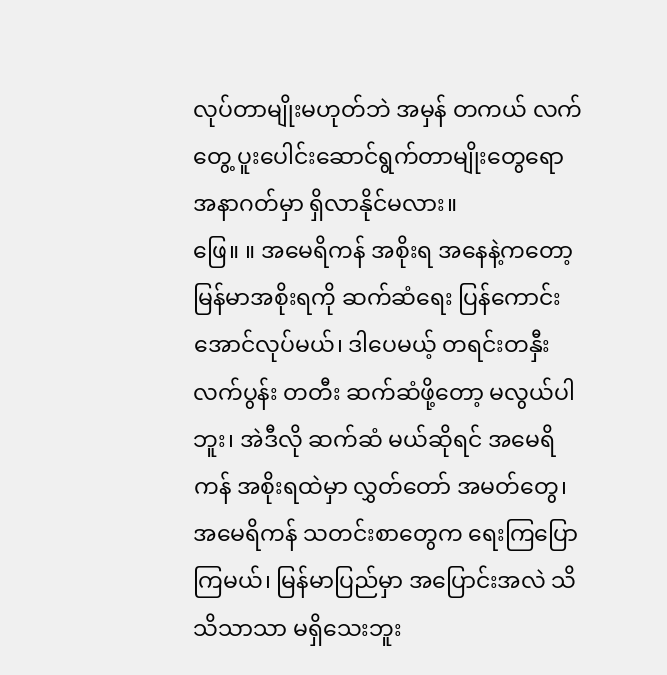လုပ်တာမျိုးမဟုတ်ဘဲ အမှန် တကယ် လက်တွေ့ ပူးပေါင်းဆောင်ရွက်တာမျိုးတွေရော အနာဂတ်မှာ ရှိလာနိုင်မလား။
ဖြေ။ ။ အမေရိကန် အစိုးရ အနေနဲ့ကတော့ မြန်မာအစိုးရကို ဆက်ဆံရေး ပြန်ကောင်းအောင်လုပ်မယ်၊ ဒါပေမယ့် တရင်းတနှီး လက်ပွန်း တတီး ဆက်ဆံဖို့တော့ မလွယ်ပါဘူး၊ အဲဒီလို ဆက်ဆံ မယ်ဆိုရင် အမေရိကန် အစိုးရထဲမှာ လွှတ်တော် အမတ်တွေ၊ အမေရိကန် သတင်းစာတွေက ရေးကြပြောကြမယ်၊ မြန်မာပြည်မှာ အပြောင်းအလဲ သိသိသာသာ မရှိသေးဘူး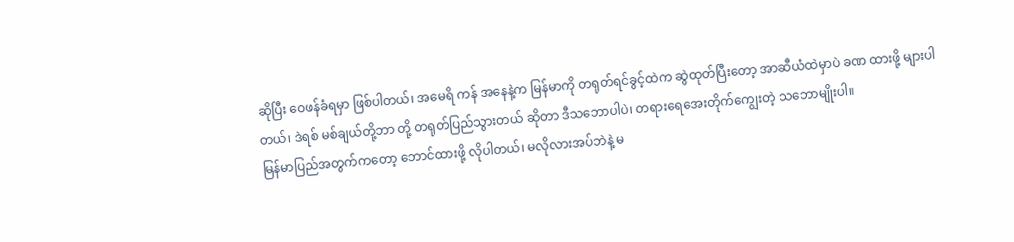ဆိုပြီး ဝေဖန်ခံရမှာ ဖြစ်ပါတယ်၊ အမေရိ ကန် အနေနဲ့က မြန်မာကို တရုတ်ရင်ခွင့်ထဲက ဆွဲထုတ်ပြီးတော့ အာဆီယံထဲမှာပဲ ခဏ ထားဖို့ များပါတယ်၊ ဒဲရစ် မစ်ချယ်တို့ဘာ တို့ တရုတ်ပြည်သွားတယ် ဆိုတာ ဒီသဘောပါပဲ၊ တရားရေအေးတိုက်ကျွေးတဲ့ သဘောမျိုးပါ။
မြန်မာပြည်အတွက်ကတော့ ဘောင်ထားဖို့ လိုပါတယ်၊ မလိုလားအပ်ဘဲနဲ့ မ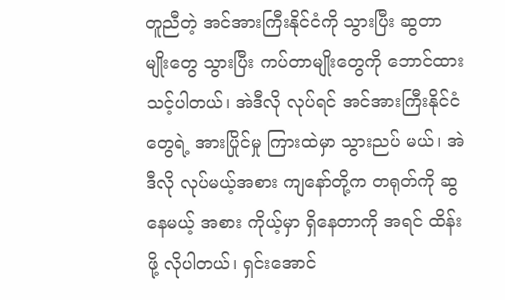တူညီတဲ့ အင်အားကြီးနိုင်ငံကို သွားပြီး ဆွတာမျိုးတွေ သွားပြီး ကပ်တာမျိုးတွေကို ဘောင်ထားသင့်ပါတယ်၊ အဲဒီလို လုပ်ရင် အင်အားကြီးနိုင်ငံတွေရဲ့ အားပြိုင်မှု ကြားထဲမှာ သွားညပ် မယ်၊ အဲဒီလို လုပ်မယ့်အစား ကျနော်တို့က တရုတ်ကို ဆွနေမယ့် အစား ကိုယ့်မှာ ရှိနေတာကို အရင် ထိန်းဖို့ လိုပါတယ်၊ ရှင်းအောင်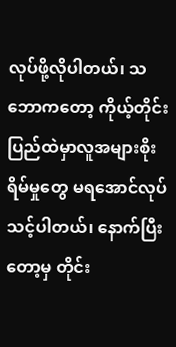လုပ်ဖို့လိုပါတယ်၊ သဘောကတော့ ကိုယ့်တိုင်းပြည်ထဲမှာလူအများစိုးရိမ်မှုတွေ မရအောင်လုပ်သင့်ပါတယ်၊ နောက်ပြီးတော့မှ တိုင်း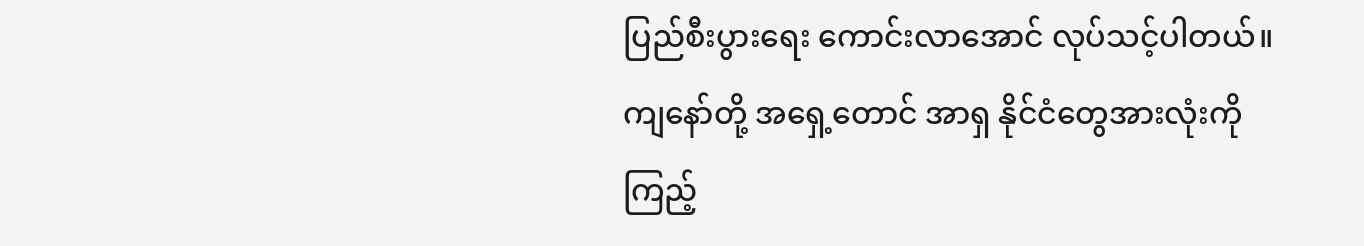ပြည်စီးပွားရေး ကောင်းလာအောင် လုပ်သင့်ပါတယ်။
ကျနော်တို့ အရှေ့တောင် အာရှ နိုင်ငံတွေအားလုံးကို ကြည့်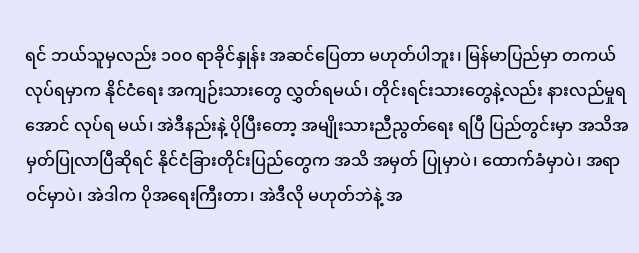ရင် ဘယ်သူမှလည်း ၁၀၀ ရာခိုင်နှုန်း အဆင်ပြေတာ မဟုတ်ပါဘူး၊ မြန်မာပြည်မှာ တကယ်လုပ်ရမှာက နိုင်ငံရေး အကျဉ်းသားတွေ လွှတ်ရမယ်၊ တိုင်းရင်းသားတွေနဲ့လည်း နားလည်မှုရအောင် လုပ်ရ မယ်၊ အဲဒီနည်းနဲ့ ပိုပြီးတော့ အမျိုးသားညီညွတ်ရေး ရပြီ ပြည်တွင်းမှာ အသိအမှတ်ပြုလာပြီဆိုရင် နိုင်ငံခြားတိုင်းပြည်တွေက အသိ အမှတ် ပြုမှာပဲ၊ ထောက်ခံမှာပဲ၊ အရာဝင်မှာပဲ၊ အဲဒါက ပိုအရေးကြီးတာ၊ အဲဒီလို မဟုတ်ဘဲနဲ့ အ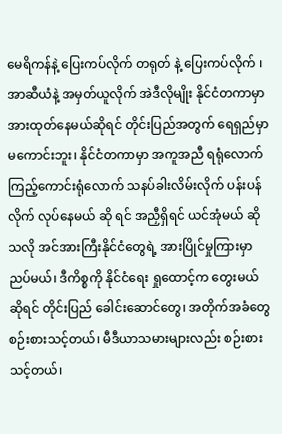မေရိကန်နဲ့ ပြေးကပ်လိုက် တရုတ် နဲ့ ပြေးကပ်လိုက် ၊ အာဆီယံနဲ့ အမှတ်ယူလိုက် အဲဒီလိုမျိုး နိုင်ငံတကာမှာ အားထုတ်နေမယ်ဆိုရင် တိုင်းပြည်အတွက် ရေရှည်မှာ မကောင်းဘူး၊ နိုင်ငံတကာမှာ အကူအညီ ရရုံလောက် ကြည့်ကောင်းရုံလောက် သနပ်ခါးလိမ်းလိုက် ပန်းပန်လိုက် လုပ်နေမယ် ဆို ရင် အညှီရှိရင် ယင်အုံမယ် ဆိုသလို အင်အားကြီးနိုင်ငံတွေရဲ့ အားပြိုင်မှုကြားမှာ ညပ်မယ်၊ ဒီကိစ္စကို နိုင်ငံရေး ရှုထောင့်က တွေးမယ် ဆိုရင် တိုင်းပြည် ခေါင်းဆောင်တွေ၊ အတိုက်အခံတွေ စဉ်းစားသင့်တယ်၊ မီဒီယာသမားများလည်း စဉ်းစားသင့်တယ်၊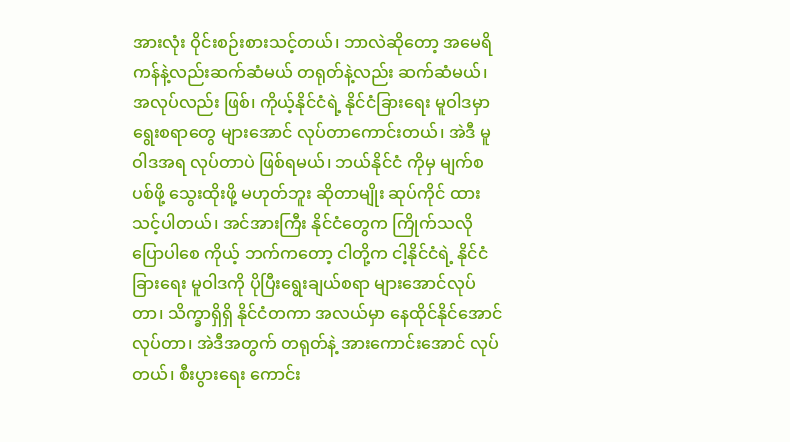အားလုံး ဝိုင်းစဉ်းစားသင့်တယ်၊ ဘာလဲဆိုတော့ အမေရိကန်နဲ့လည်းဆက်ဆံမယ် တရုတ်နဲ့လည်း ဆက်ဆံမယ်၊ အလုပ်လည်း ဖြစ်၊ ကိုယ့်နိုင်ငံရဲ့ နိုင်ငံခြားရေး မူဝါဒမှာ ရွေးစရာတွေ များအောင် လုပ်တာကောင်းတယ်၊ အဲဒီ မူဝါဒအရ လုပ်တာပဲ ဖြစ်ရမယ်၊ ဘယ်နိုင်ငံ ကိုမှ မျက်စပစ်ဖို့ သွေးထိုးဖို့ မဟုတ်ဘူး ဆိုတာမျိုး ဆုပ်ကိုင် ထားသင့်ပါတယ်၊ အင်အားကြီး နိုင်ငံတွေက ကြိုက်သလို ပြောပါစေ ကိုယ့် ဘက်ကတော့ ငါတို့က ငါ့နိုင်ငံရဲ့ နိုင်ငံခြားရေး မူဝါဒကို ပိုပြီးရွေးချယ်စရာ များအောင်လုပ်တာ၊ သိက္ခာရှိရှိ နိုင်ငံတကာ အလယ်မှာ နေထိုင်နိုင်အောင်လုပ်တာ၊ အဲဒီအတွက် တရုတ်နဲ့ အားကောင်းအောင် လုပ်တယ်၊ စီးပွားရေး ကောင်း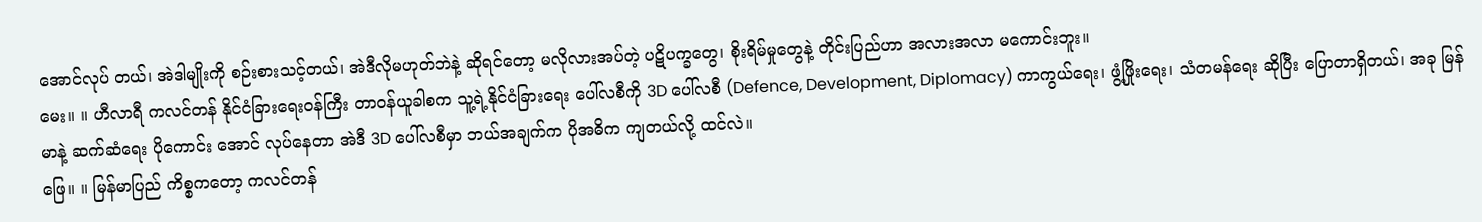အောင်လုပ် တယ်၊ အဲဒါမျိုးကို စဉ်းစားသင့်တယ်၊ အဲဒီလိုမဟုတ်ဘဲနဲ့ ဆိုရင်တော့ မလိုလားအပ်တဲ့ ပဋိပက္ခတွေ၊ စိုးရိမ်မှုတွေနဲ့ တိုင်းပြည်ဟာ အလားအလာ မကောင်းဘူး။
မေး။ ။ ဟီလာရီ ကလင်တန် နိုင်ငံခြားရေးဝန်ကြီး တာဝန်ယူခါစက သူ့ရဲ့နိုင်ငံခြားရေး ပေါ်လစီကို 3D ပေါ်လစီ (Defence, Development, Diplomacy) ကာကွယ်ရေး၊ ဖွံ့ဖြိုးရေး၊ သံတမန်ရေး ဆိုပြီး ပြောတာရှိတယ်၊ အခု မြန်မာနဲ့ ဆက်ဆံရေး ပိုကောင်း အောင် လုပ်နေတာ အဲဒီ 3D ပေါ်လစီမှာ ဘယ်အချက်က ပိုအဓိက ကျတယ်လို့ ထင်လဲ။
ဖြေ။ ။ မြန်မာပြည် ကိစ္စကတော့ ကလင်တန်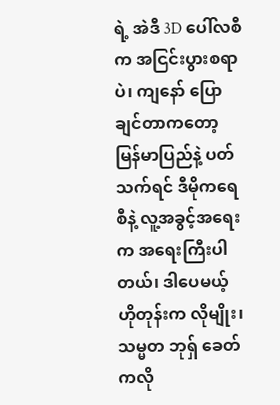ရဲ့ အဲဒီ 3D ပေါ်လစီက အငြင်းပွားစရာပဲ၊ ကျနော် ပြောချင်တာကတော့ မြန်မာပြည်နဲ့ ပတ်သက်ရင် ဒီမိုကရေစီနဲ့ လူ့အခွင့်အရေးက အရေးကြီးပါတယ်၊ ဒါပေမယ့် ဟိုတုန်းက လိုမျိုး၊ သမ္မတ ဘုရှ် ခေတ်ကလို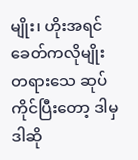မျိုး၊ ဟိုးအရင်ခေတ်ကလိုမျိုး တရားသေ ဆုပ်ကိုင်ပြီးတော့ ဒါမှဒါဆို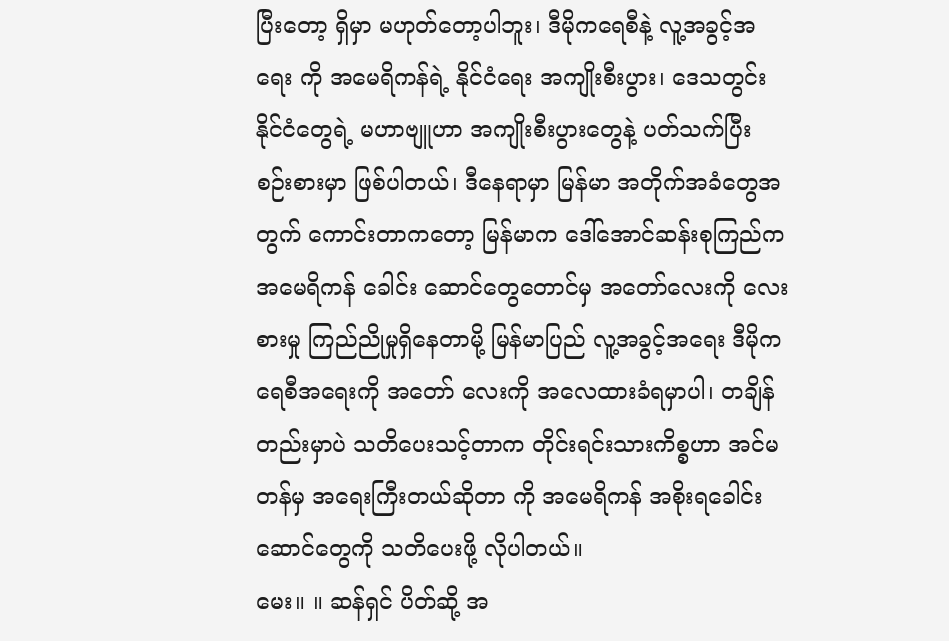ပြီးတော့ ရှိမှာ မဟုတ်တော့ပါဘူး၊ ဒီမိုကရေစီနဲ့ လူ့အခွင့်အရေး ကို အမေရိကန်ရဲ့ နိုင်ငံရေး အကျိုးစီးပွား၊ ဒေသတွင်း နိုင်ငံတွေရဲ့ မဟာဗျူဟာ အကျိုးစီးပွားတွေနဲ့ ပတ်သက်ပြီး စဉ်းစားမှာ ဖြစ်ပါတယ်၊ ဒီနေရာမှာ မြန်မာ အတိုက်အခံတွေအတွက် ကောင်းတာကတော့ မြန်မာက ဒေါ်အောင်ဆန်းစုကြည်က အမေရိကန် ခေါင်း ဆောင်တွေတောင်မှ အတော်လေးကို လေးစားမှု ကြည်ညိုမှုရှိနေတာမို့ မြန်မာပြည် လူ့အခွင့်အရေး ဒီမိုကရေစီအရေးကို အတော် လေးကို အလေထားခံရမှာပါ၊ တချိန်တည်းမှာပဲ သတိပေးသင့်တာက တိုင်းရင်းသားကိစ္စဟာ အင်မတန်မှ အရေးကြီးတယ်ဆိုတာ ကို အမေရိကန် အစိုးရခေါင်းဆောင်တွေကို သတိပေးဖို့ လိုပါတယ်။
မေး။ ။ ဆန်ရှင် ပိတ်ဆို့ အ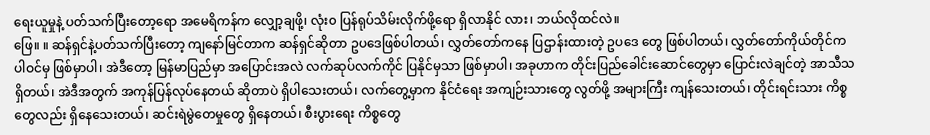ရေးယူမှုနဲ့ ပတ်သက်ပြီးတော့ရော အမေရိကန်က လျှော့ချဖို့၊ လုံး၀ ပြန်ရုပ်သိမ်းလိုက်ဖို့ရော ရှိလာနိုင် လား၊ ဘယ်လိုထင်လဲ။
ဖြေ။ ။ ဆန်ရှင်နဲ့ပတ်သက်ပြီးတော့ ကျနော်မြင်တာက ဆန်ရှင်ဆိုတာ ဥပဒေဖြစ်ပါတယ်၊ လွှတ်တော်ကနေ ပြဌာန်းထားတဲ့ ဥပဒေ တွေ ဖြစ်ပါတယ်၊ လွှတ်တော်ကိုယ်တိုင်က ပါဝင်မှ ဖြစ်မှာပါ၊ အဲဒီတော့ မြန်မာပြည်မှာ အပြောင်းအလဲ လက်ဆုပ်လက်ကိုင် ပြနိုင်မှသာ ဖြစ်မှာပါ၊ အခုဟာက တိုင်းပြည်ခေါင်းဆောင်တွေမှာ ပြောင်းလဲချင်တဲ့ အာသီသရှိတယ်၊ အဲဒီအတွက် အကုန်ပြန်လုပ်နေတယ် ဆိုတာပဲ ရှိပါသေးတယ်၊ လက်တွေ့မှာက နိုင်ငံရေး အကျဉ်းသားတွေ လွတ်ဖို့ အများကြီး ကျန်သေးတယ်၊ တိုင်းရင်းသား ကိစ္စတွေလည်း ရှိနေသေးတယ်၊ ဆင်းရဲမွဲတေမှုတွေ ရှိနေတယ်၊ စီးပွားရေး ကိစ္စတွေ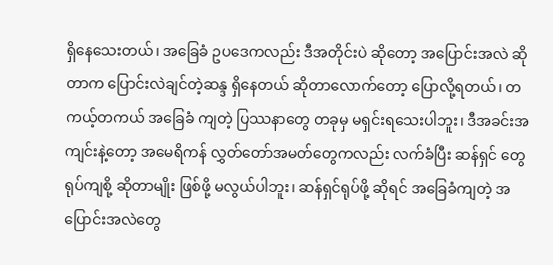ရှိနေသေးတယ်၊ အခြေခံ ဥပဒေကလည်း ဒီအတိုင်းပဲ ဆိုတော့ အပြောင်းအလဲ ဆိုတာက ပြောင်းလဲချင်တဲ့ဆန္ဒ ရှိနေတယ် ဆိုတာလောက်တော့ ပြောလို့ရတယ်၊ တကယ့်တကယ် အခြေခံ ကျတဲ့ ပြဿနာတွေ တခုမှ မရှင်းရသေးပါဘူး၊ ဒီအခင်းအကျင်းနဲ့တော့ အမေရိကန် လွှတ်တော်အမတ်တွေကလည်း လက်ခံပြီး ဆန်ရှင် တွေ ရုပ်ကျစို့ ဆိုတာမျိုး ဖြစ်ဖို့ မလွယ်ပါဘူး၊ ဆန်ရှင်ရုပ်ဖို့ ဆိုရင် အခြေခံကျတဲ့ အပြောင်းအလဲတွေ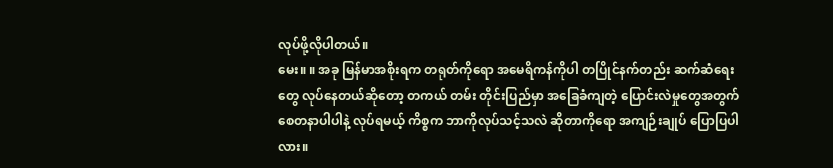လုပ်ဖို့လိုပါတယ်။
မေး။ ။ အခု မြန်မာအစိုးရက တရုတ်ကိုရော အမေရိကန်ကိုပါ တပြိုင်နက်တည်း ဆက်ဆံရေးတွေ လုပ်နေတယ်ဆိုတော့ တကယ် တမ်း တိုင်းပြည်မှာ အခြေခံကျတဲ့ ပြောင်းလဲမှုတွေအတွက် စေတနာပါပါနဲ့ လုပ်ရမယ့် ကိစ္စက ဘာကိုလုပ်သင့်သလဲ ဆိုတာကိုရော အကျဉ်းချုပ် ပြောပြပါလား။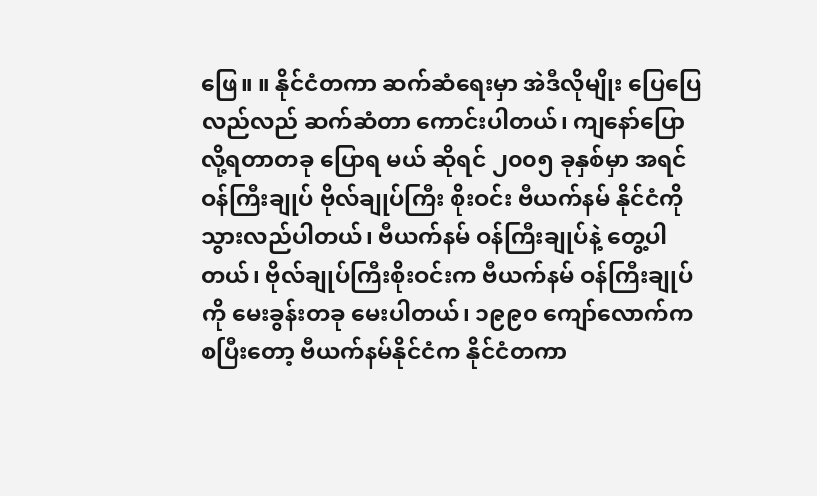ဖြေ။ ။ နိုင်ငံတကာ ဆက်ဆံရေးမှာ အဲဒီလိုမျိုး ပြေပြေလည်လည် ဆက်ဆံတာ ကောင်းပါတယ်၊ ကျနော်ပြောလို့ရတာတခု ပြောရ မယ် ဆိုရင် ၂၀၀၅ ခုနှစ်မှာ အရင်ဝန်ကြီးချုပ် ဗိုလ်ချုပ်ကြီး စိုးဝင်း ဗီယက်နမ် နိုင်ငံကို သွားလည်ပါတယ်၊ ဗီယက်နမ် ဝန်ကြီးချုပ်နဲ့ တွေ့ပါတယ်၊ ဗိုလ်ချုပ်ကြီးစိုးဝင်းက ဗီယက်နမ် ဝန်ကြီးချုပ်ကို မေးခွန်းတခု မေးပါတယ်၊ ၁၉၉၀ ကျော်လောက်က စပြီးတော့ ဗီယက်နမ်နိုင်ငံက နိုင်ငံတကာ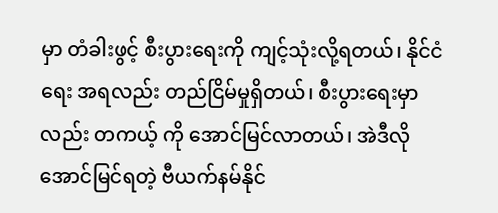မှာ တံခါးဖွင့် စီးပွားရေးကို ကျင့်သုံးလို့ရတယ်၊ နိုင်ငံရေး အရလည်း တည်ငြိမ်မှုရှိတယ်၊ စီးပွားရေးမှာလည်း တကယ့် ကို အောင်မြင်လာတယ်၊ အဲဒီလို အောင်မြင်ရတဲ့ ဗီယက်နမ်နိုင်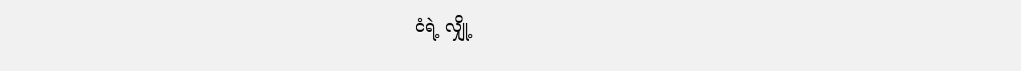ငံရဲ့ လျှို့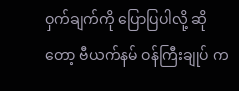ဝှက်ချက်ကို ပြောပြပါလို့ ဆိုတော့ ဗီယက်နမ် ဝန်ကြီးချုပ် က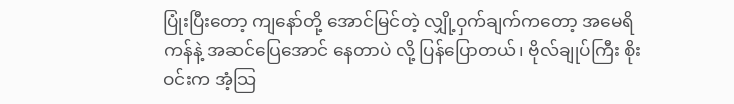ပြုံးပြီးတော့ ကျနော်တို့ အောင်မြင်တဲ့ လျှို့ဝှက်ချက်ကတော့ အမေရိကန်နဲ့ အဆင်ပြေအောင် နေတာပဲ လို့ ပြန်ပြောတယ်၊ ဗိုလ်ချုပ်ကြီး စိုးဝင်းက အံ့သြ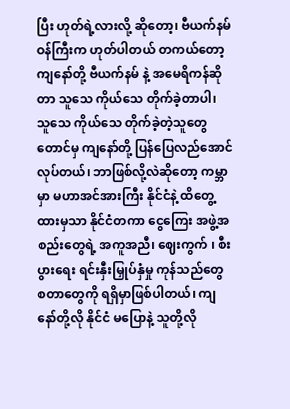ပြီး ဟုတ်ရဲ့လားလို့ ဆိုတော့၊ ဗီယက်နမ် ဝန်ကြီးက ဟုတ်ပါတယ် တကယ်တော့ ကျနော်တို့ ဗီယက်နမ် နဲ့ အမေရိကန်ဆိုတာ သူသေ ကိုယ်သေ တိုက်ခဲ့တာပါ၊ သူသေ ကိုယ်သေ တိုက်ခဲ့တဲ့သူတွေတောင်မှ ကျနော်တို့ ပြန်ပြေလည်အောင် လုပ်တယ်၊ ဘာဖြစ်လို့လဲဆိုတော့ ကမ္ဘာမှာ မဟာအင်အားကြီး နိုင်ငံနဲ့ ထိတွေ့ထားမှသာ နိုင်ငံတကာ ငွေကြေး အဖွဲ့အစည်းတွေရဲ့ အကူအညီ၊ ဈေးကွက် ၊ စီးပွားရေး ရင်းနှီးမြှုပ်နှံမှု ကုန်သည်တွေ စတာတွေကို ရရှိမှာဖြစ်ပါတယ်၊ ကျနော်တို့လို နိုင်ငံ မပြောနဲ့ သူတို့လို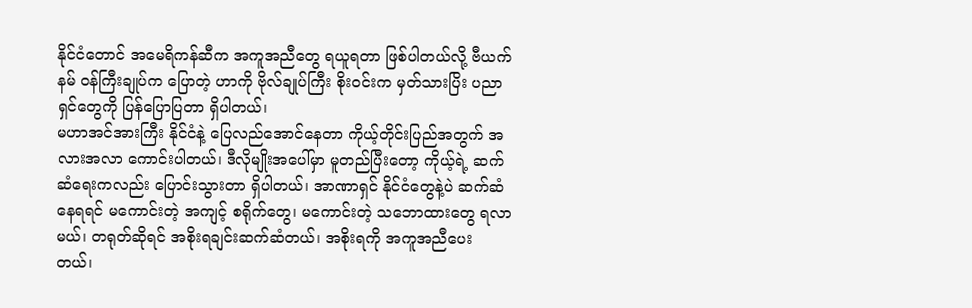နိုင်ငံတောင် အမေရိကန်ဆီက အကူအညီတွေ ရယူရတာ ဖြစ်ပါတယ်လို့ ဗီယက်နမ် ဝန်ကြီးချုပ်က ပြောတဲ့ ဟာကို ဗိုလ်ချုပ်ကြီး စိုးဝင်းက မှတ်သားပြိး ပညာရှင်တွေကို ပြန်ပြောပြတာ ရှိပါတယ်၊
မဟာအင်အားကြီး နိုင်ငံနဲ့ ပြေလည်အောင်နေတာ ကိုယ့်တိုင်းပြည်အတွက် အလားအလာ ကောင်းပါတယ်၊ ဒီလိုမျိုးအပေါ်မှာ မူတည်ပြီးတော့ ကိုယ့်ရဲ့ ဆက်ဆံရေးကလည်း ပြောင်းသွားတာ ရှိပါတယ်၊ အာဏာရှင် နိုင်ငံတွေနဲ့ပဲ ဆက်ဆံနေရရင် မကောင်းတဲ့ အကျင့် စရိုက်တွေ၊ မကောင်းတဲ့ သဘောထားတွေ ရလာမယ်၊ တရုတ်ဆိုရင် အစိုးရချင်းဆက်ဆံတယ်၊ အစိုးရကို အကူအညီပေး တယ်၊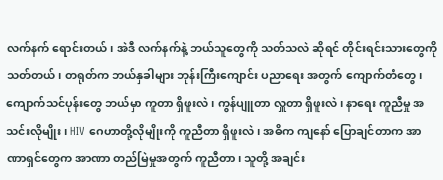လက်နက် ရောင်းတယ်၊ အဲဒီ လက်နက်နဲ့ ဘယ်သူတွေကို သတ်သလဲ ဆိုရင် တိုင်းရင်းသားတွေကို သတ်တယ်၊ တရုတ်က ဘယ်နှခါများ ဘုန်းကြီးကျောင်း ပညာရေး အတွက် ကျောက်တံတွေ၊ ကျောက်သင်ပုန်းတွေ ဘယ်မှာ ကူတာ ရှိဖူးလဲ၊ ကွန်ပျူတာ လှူတာ ရှိဖူးလဲ၊ နာရေး ကူညီမှု အသင်းလိုမျိုး၊ HIV ဂေဟာတို့လိုမျိုးကို ကူညီတာ ရှိဖူးလဲ၊ အဓိက ကျနော် ပြောချင်တာက အာဏာရှင်တွေက အာဏာ တည်မြဲမှုအတွက် ကူညီတာ၊ သူတို့ အချင်း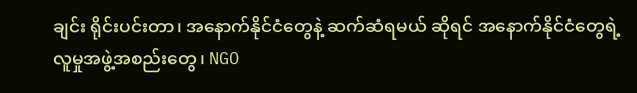ချင်း ရိုင်းပင်းတာ၊ အနောက်နိုင်ငံတွေနဲ့ ဆက်ဆံရမယ် ဆိုရင် အနောက်နိုင်ငံတွေရဲ့ လူမှုအဖွဲ့အစည်းတွေ၊ NGO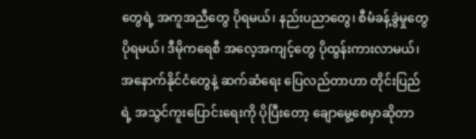တွေရဲ့ အကူအညီတွေ ပိုရမယ်၊ နည်းပညာတွေ၊ စီမံခန့်ခွဲမှုတွေ ပိုရမယ်၊ ဒီမိုကရေစီ အလေ့အကျင့်တွေ ပိုထွန်းကားလာမယ်၊ အနောက်နိုင်ငံတွေနဲ့ ဆက်ဆံရေး ပြေလည်တာဟာ တိုင်းပြည် ရဲ့ အသွင်ကူးပြောင်းရေးကို ပိုပြီးတော့ ချောမွေ့စေမှာဆိုတာ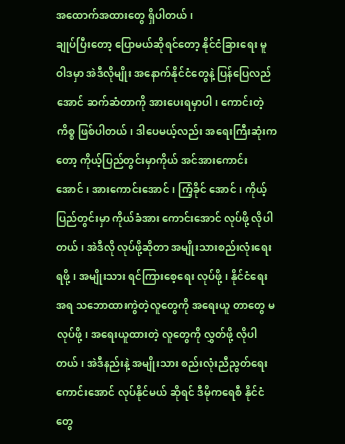အထောက်အထားတွေ ရှိပါတယ်၊
ချုပ်ပြီးတော့ ပြောမယ်ဆိုရင်တော့ နိုင်ငံခြားရေး မူဝါဒမှာ အဲဒီလိုမျိုး အနောက်နိုင်ငံတွေနဲ့ ပြန်ပြေလည်အောင် ဆက်ဆံတာကို အားပေးရမှာပါ၊ ကောင်းတဲ့ကိစ္စ ဖြစ်ပါတယ်၊ ဒါပေမယ့်လည်း အရေးကြီးဆုံးကတော့ ကိုယ့်ပြည်တွင်းမှာကိုယ် အင်အားကောင်း အောင်၊ အားကောင်းအောင်၊ ကြံ့ခိုင် အောင်၊ ကိုယ့်ပြည်တွင်းမှာ ကိုယ်ခံအား ကောင်းအောင် လုပ်ဖို့ လိုပါတယ်၊ အဲဒီလို လုပ်ဖို့ဆိုတာ အမျိုးသားစည်းလုံးရေး ရဖို့၊ အမျိုးသား ရင်ကြားစေ့ရေး လုပ်ဖို့၊ နိုင်ငံရေးအရ သဘောထားကွဲတဲ့လူတွေကို အရေးယူ တာတွေ မလုပ်ဖို့၊ အရေးယူထားတဲ့ လူတွေကို လွှတ်ဖို့ လိုပါတယ်၊ အဲဒီနည်းနဲ့ အမျိုးသား စည်းလုံးညီညွတ်ရေး ကောင်းအောင် လုပ်နိုင်မယ် ဆိုရင် ဒီမိုကရေစီ နိုင်ငံတွေ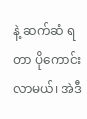နဲ့ ဆက်ဆံ ရတာ ပိုကောင်း လာမယ်၊ အဲဒီ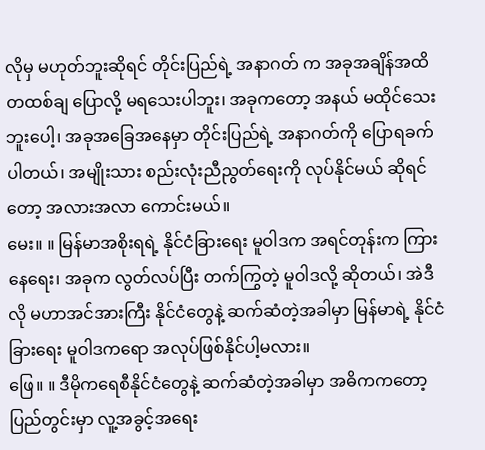လိုမှ မဟုတ်ဘူးဆိုရင် တိုင်းပြည်ရဲ့ အနာဂတ် က အခုအချိန်အထိ တထစ်ချ ပြောလို့ မရသေးပါဘူး၊ အခုကတော့ အနယ် မထိုင်သေးဘူးပေါ့၊ အခုအခြေအနေမှာ တိုင်းပြည်ရဲ့ အနာဂတ်ကို ပြောရခက်ပါတယ်၊ အမျိုးသား စည်းလုံးညီညွတ်ရေးကို လုပ်နိုင်မယ် ဆိုရင်တော့ အလားအလာ ကောင်းမယ်။
မေး။ ။ မြန်မာအစိုးရရဲ့ နိုင်ငံခြားရေး မူဝါဒက အရင်တုန်းက ကြားနေရေး၊ အခုက လွတ်လပ်ပြီး တက်ကြွတဲ့ မူဝါဒလို့ ဆိုတယ်၊ အဲဒီလို မဟာအင်အားကြီး နိုင်ငံတွေနဲ့ ဆက်ဆံတဲ့အခါမှာ မြန်မာရဲ့ နိုင်ငံခြားရေး မူဝါဒကရော အလုပ်ဖြစ်နိုင်ပါ့မလား။
ဖြေ။ ။ ဒီမိုကရေစီနိုင်ငံတွေနဲ့ ဆက်ဆံတဲ့အခါမှာ အဓိကကတော့ ပြည်တွင်းမှာ လူ့အခွင့်အရေး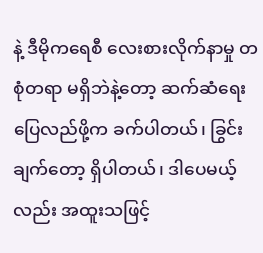နဲ့ ဒီမိုကရေစီ လေးစားလိုက်နာမှု တစုံတရာ မရှိဘဲနဲ့တော့ ဆက်ဆံရေးပြေလည်ဖို့က ခက်ပါတယ်၊ ခြွင်းချက်တော့ ရှိပါတယ်၊ ဒါပေမယ့်လည်း အထူးသဖြင့်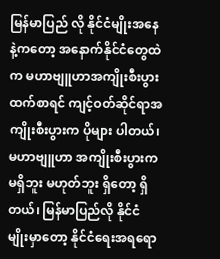မြန်မာပြည် လို နိုင်ငံမျိုးအနေနဲ့ကတော့ အနောက်နိုင်ငံတွေထဲက မဟာဗျူဟာအကျိုးစီးပွားထက်စာရင် ကျင့်ဝတ်ဆိုင်ရာအကျိုးစီးပွားက ပိုများ ပါတယ်၊ မဟာဗျူဟာ အကျိုးစီးပွားက မရှိဘူး မဟုတ်ဘူး ရှိတော့ ရှိတယ်၊ မြန်မာပြည်လို နိုင်ငံမျိုးမှာတော့ နိုင်ငံရေးအရရော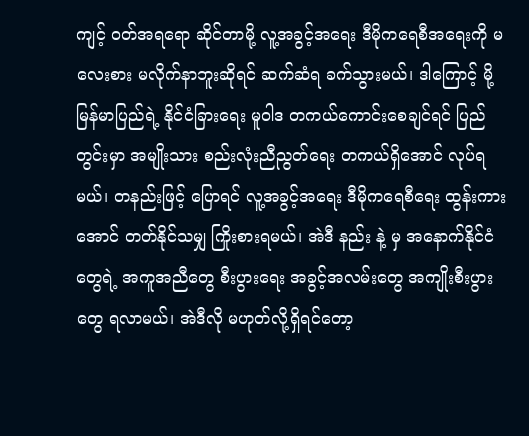ကျင့် ဝတ်အရရော ဆိုင်တာမို့ လူ့အခွင့်အရေး ဒီမိုကရေစီအရေးကို မလေးစား မလိုက်နာဘူးဆိုရင် ဆက်ဆံရ ခက်သွားမယ်၊ ဒါကြောင့် မို့ မြန်မာပြည်ရဲ့ နိုင်ငံခြားရေး မူဝါဒ တကယ်ကောင်းစေချင်ရင် ပြည်တွင်းမှာ အမျိုးသား စည်းလုံးညီညွတ်ရေး တကယ်ရှိအောင် လုပ်ရမယ်၊ တနည်းဖြင့် ပြောရင် လူ့အခွင့်အရေး ဒီမိုကရေစီရေး ထွန်းကားအောင် တတ်နိုင်သမျှ ကြိုးစားရမယ်၊ အဲဒီ နည်း နဲ့ မှ အနောက်နိုင်ငံတွေရဲ့ အကူအညီတွေ စီးပွားရေး အခွင့်အလမ်းတွေ အကျိုးစီးပွားတွေ ရလာမယ်၊ အဲဒီလို မဟုတ်လို့ရှိရင်တော့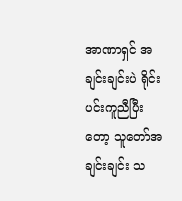အာဏာရှင် အချင်းချင်းပဲ ရိုင်းပင်းကူညီပြီးတော့ သူတော်အချင်းချင်း သ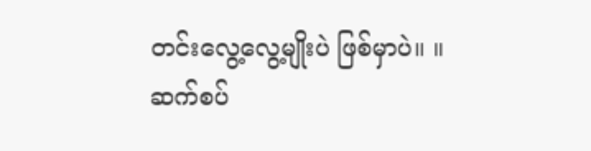တင်းလွေ့လွေ့မျိုးပဲ ဖြစ်မှာပဲ။ ။
ဆက်စပ်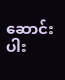ဆောင်းပါး